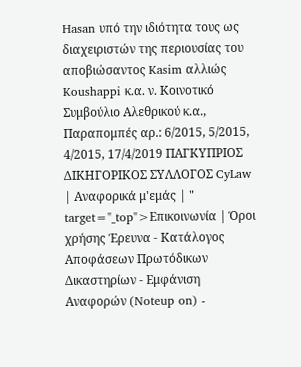Hasan υπό την ιδιότητα τους ως διαχειριστών της περιουσίας του αποβιώσαντος Kasim αλλιώς Koushappi κ.α. ν. Κοινοτικό Συμβούλιο Αλεθρικού κ.α., Παραπομπές αρ.: 6/2015, 5/2015, 4/2015, 17/4/2019 ΠΑΓΚΥΠΡΙΟΣ ΔΙΚΗΓΟΡΙΚΟΣ ΣΥΛΛΟΓΟΣ CyLaw | Αναφορικά μ'εμάς | " target="_top">Επικοινωνία | Όροι χρήσης Έρευνα - Κατάλογος Αποφάσεων Πρωτόδικων Δικαστηρίων - Εμφάνιση Αναφορών (Noteup on) -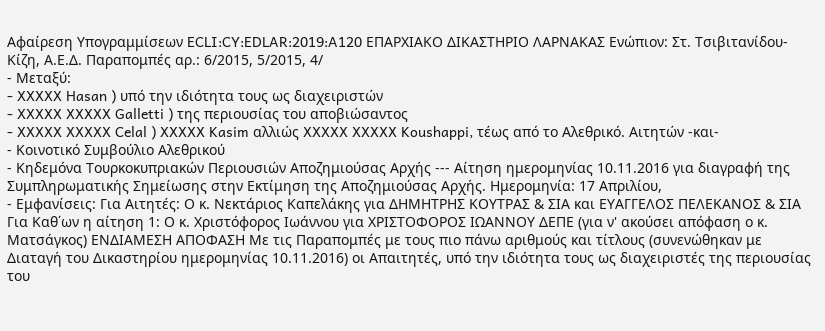Αφαίρεση Υπογραμμίσεων ECLI:CY:EDLAR:2019:A120 ΕΠΑΡΧΙΑΚΟ ΔΙΚΑΣΤΗΡΙΟ ΛΑΡΝΑΚΑΣ Ενώπιον: Στ. Τσιβιτανίδου-Κίζη, Α.Ε.Δ. Παραπομπές αρ.: 6/2015, 5/2015, 4/
- Μεταξύ:
- XXXXX Hasan ) υπό την ιδιότητα τους ως διαχειριστών
- XXXXX XXXXX Galletti ) της περιουσίας του αποβιώσαντος
- XXXXX XXXXX Celal ) XXXXX Kasim αλλιώς XXXXX XXXXX Koushappi, τέως από το Αλεθρικό. Αιτητών -και-
- Κοινοτικό Συμβούλιο Αλεθρικού
- Κηδεμόνα Τουρκοκυπριακών Περιουσιών Αποζημιούσας Αρχής --- Αίτηση ημερομηνίας 10.11.2016 για διαγραφή της Συμπληρωματικής Σημείωσης στην Εκτίμηση της Αποζημιούσας Αρχής. Ημερομηνία: 17 Απριλίου,
- Εμφανίσεις: Για Αιτητές: Ο κ. Νεκτάριος Καπελάκης για ΔΗΜΗΤΡΗΣ ΚΟΥΤΡΑΣ & ΣΙΑ και ΕΥΑΓΓΕΛΟΣ ΠΕΛΕΚΑΝΟΣ & ΣΙΑ Για Καθ΄ων η αίτηση 1: Ο κ. Χριστόφορος Ιωάννου για ΧΡΙΣΤΟΦΟΡΟΣ ΙΩΑΝΝΟΥ ΔΕΠΕ (για ν' ακούσει απόφαση ο κ. Ματσάγκος) ΕΝΔΙΑΜΕΣΗ ΑΠΟΦΑΣΗ Με τις Παραπομπές με τους πιο πάνω αριθμούς και τίτλους (συνενώθηκαν με Διαταγή του Δικαστηρίου ημερομηνίας 10.11.2016) οι Απαιτητές, υπό την ιδιότητα τους ως διαχειριστές της περιουσίας του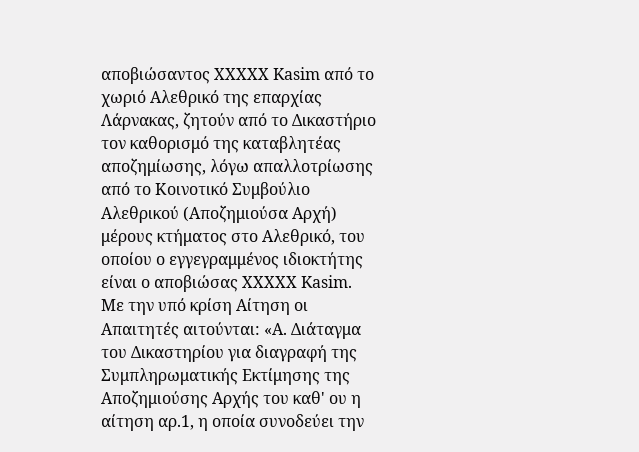αποβιώσαντος XXXXX Kasim από το χωριό Αλεθρικό της επαρχίας Λάρνακας, ζητούν από το Δικαστήριο τον καθορισμό της καταβλητέας αποζημίωσης, λόγω απαλλοτρίωσης από το Κοινοτικό Συμβούλιο Αλεθρικού (Αποζημιούσα Αρχή) μέρους κτήματος στο Αλεθρικό, του οποίου ο εγγεγραμμένος ιδιοκτήτης είναι ο αποβιώσας XXXXX Kasim. Με την υπό κρίση Αίτηση οι Απαιτητές αιτούνται: «Α. Διάταγμα του Δικαστηρίου για διαγραφή της Συμπληρωματικής Εκτίμησης της Αποζημιούσης Αρχής του καθ' ου η αίτηση αρ.1, η οποία συνοδεύει την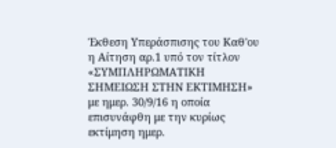Έκθεση Υπεράσπισης του Καθ'ου η Αίτηση αρ.1 υπό τον τίτλον «ΣΥΜΠΛΗΡΩΜΑΤΙΚΗ ΣΗΜΕΙΩΣΗ ΣΤΗΝ ΕΚΤΙΜΗΣΗ» με ημερ. 30/9/16 η οποία επισυνάφθη με την κυρίως εκτίμηση ημερ.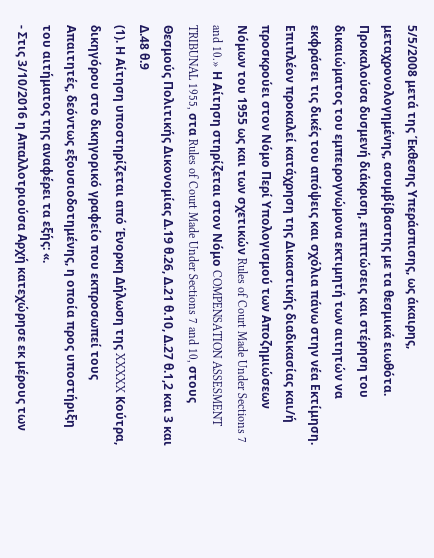5/5/2008 μετά της Έκθεσης Υπεράσπισης, ως άκαιρης, μεταχρονολογημένης, ασυμβίβαστης με τα θεσμικά ειωθότα. Προκαλούσα δυσμενή διάκριση, επιπτώσεις και στέρηση του δικαιώματος του εμπειρογνώμονα εκτιμητή των αιτητών να εκφράσει τις δικές του απόψεις και σχόλια πάνω στην νέα Εκτίμηση. Επιπλέον προκαλεί κατάχρηση της Δικαστικής διαδικασίας και/ή προσκρούει στον Νόμο Περί Υπολογισμού των Αποζημιώσεων Νόμων του 1955 ως και των σχετικών Rules of Court Made Under Sections 7 and 10.» Η Αίτηση στηρίζεται στον Νόμο COMPENSATION ASSESMENT TRIBUNAL 1955, στα Rules of Court Made Under Sections 7 and 10, στους Θεσμούς Πολιτικής Δικονομίας Δ.19 θ.26, Δ.21 θ.10, Δ.27 θ.1,2 και 3 και Δ.48 θ.9
(1). Η Αίτηση υποστηρίζεται από Ένορκη Δήλωση της XXXXX Κούτρα, δικηγόρου στο δικηγορικό γραφείο που εκπροσωπεί τους Απαιτητές, δεόντως εξουσιοδοτημένης, η οποία προς υποστήριξη του αιτήματος της αναφέρει τα εξής: «.
- Στις 3/10/2016 η Απαλλοτριούσα Αρχή κατεχώρησε εκ μέρους των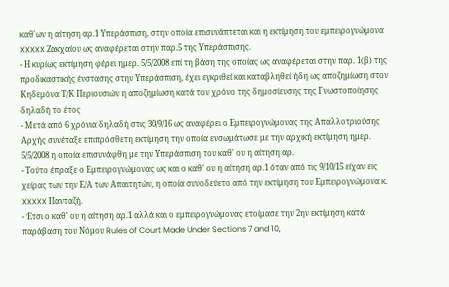καθ'ων η αίτηση αρ.1 Υπεράσπιση, στην οποία επισυνάπτεται και η εκτίμηση του εμπειρογνώμονα XXXXX Ζακχαίου ως αναφέρεται στην παρ.5 της Υπεράσπισης.
- Η κυρίως εκτίμηση φέρει ημερ. 5/5/2008 επί τη βάση της οποίας ως αναφέρεται στην παρ. 1(β) της προδικαστικής ένστασης στην Υπεράσπιση, έχει εγκριθεί και καταβληθεί ήδη ως αποζημίωση στον Κηδεμόνα Τ/Κ Περιουσιών η αποζημίωση κατά τον χρόνο της δημοσίευσης της Γνωστοποίησης δηλαδή το έτος
- Μετά από 6 χρόνια δηλαδή στις 30/9/16 ως αναφέρει ο Εμπειρογνώμονας της Απαλλοτριούσης Αρχής συνέταξε επιπρόσθετη εκτίμηση την οποία ενσωμάτωσε με την αρχική εκτίμηση ημερ. 5/5/2008 η οποία επισυνάφθη με την Υπεράσπιση του καθ' ου η αίτηση αρ.
- Τούτο έπραξε ο Εμπειρογνώμονας ως και ο καθ' ου η αίτηση αρ.1 όταν από τις 9/10/15 είχαν εις χείρας των την Ε/Α των Απαιτητών, η οποία συνοδεύετο από την εκτίμηση του Εμπειρογνώμονα κ. XXXXX Πανταζή.
- Έτσι ο καθ' ου η αίτηση αρ.1 αλλά και ο εμπειρογνώμονας ετοίμασε την 2ην εκτίμηση κατά παράβαση του Νόμου Rules of Court Made Under Sections 7 and 10,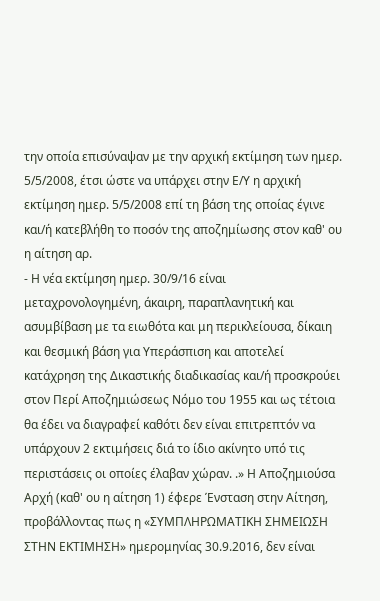την οποία επισύναψαν με την αρχική εκτίμηση των ημερ. 5/5/2008, έτσι ώστε να υπάρχει στην Ε/Υ η αρχική εκτίμηση ημερ. 5/5/2008 επί τη βάση της οποίας έγινε και/ή κατεβλήθη το ποσόν της αποζημίωσης στον καθ' ου η αίτηση αρ.
- Η νέα εκτίμηση ημερ. 30/9/16 είναι μεταχρονολογημένη, άκαιρη, παραπλανητική και ασυμβίβαση με τα ειωθότα και μη περικλείουσα, δίκαιη και θεσμική βάση για Υπεράσπιση και αποτελεί κατάχρηση της Δικαστικής διαδικασίας και/ή προσκρούει στον Περί Αποζημιώσεως Νόμο του 1955 και ως τέτοια θα έδει να διαγραφεί καθότι δεν είναι επιτρεπτόν να υπάρχουν 2 εκτιμήσεις διά το ίδιο ακίνητο υπό τις περιστάσεις οι οποίες έλαβαν χώραν. .» Η Αποζημιούσα Αρχή (καθ' ου η αίτηση 1) έφερε Ένσταση στην Αίτηση, προβάλλοντας πως η «ΣΥΜΠΛΗΡΩΜΑΤΙΚΗ ΣΗΜΕΙΩΣΗ ΣΤΗΝ ΕΚΤΙΜΗΣΗ» ημερομηνίας 30.9.2016, δεν είναι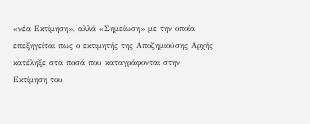«νέα Εκτίμηση», αλλά «Σημείωση» με την οποία επεξηγείται πως ο εκτιμητής της Αποζημιούσης Αρχής κατέληξε στα ποσά που καταγράφονται στην Εκτίμηση του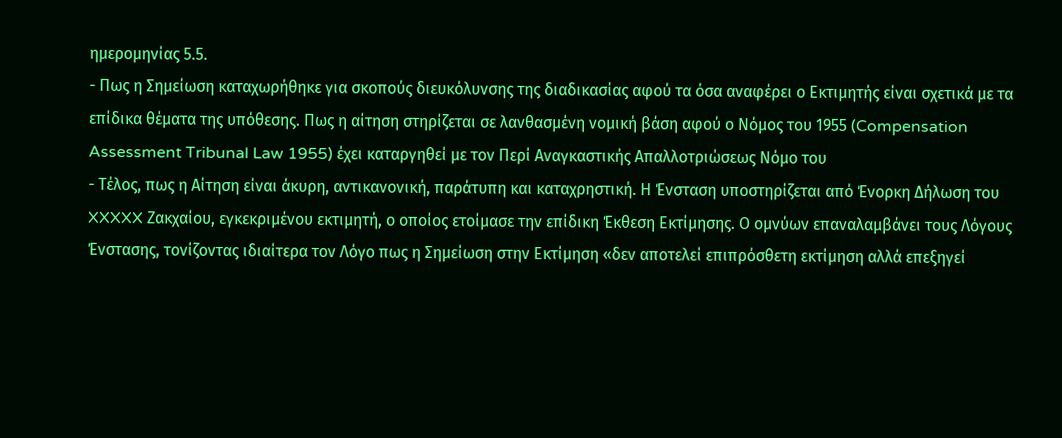ημερομηνίας 5.5.
- Πως η Σημείωση καταχωρήθηκε για σκοπούς διευκόλυνσης της διαδικασίας αφού τα όσα αναφέρει ο Εκτιμητής είναι σχετικά με τα επίδικα θέματα της υπόθεσης. Πως η αίτηση στηρίζεται σε λανθασμένη νομική βάση αφού ο Νόμος του 1955 (Compensation Assessment Tribunal Law 1955) έχει καταργηθεί με τον Περί Αναγκαστικής Απαλλοτριώσεως Νόμο του
- Τέλος, πως η Αίτηση είναι άκυρη, αντικανονική, παράτυπη και καταχρηστική. Η Ένσταση υποστηρίζεται από Ένορκη Δήλωση του XXXXX Ζακχαίου, εγκεκριμένου εκτιμητή, ο οποίος ετοίμασε την επίδικη Έκθεση Εκτίμησης. Ο ομνύων επαναλαμβάνει τους Λόγους Ένστασης, τονίζοντας ιδιαίτερα τον Λόγο πως η Σημείωση στην Εκτίμηση «δεν αποτελεί επιπρόσθετη εκτίμηση αλλά επεξηγεί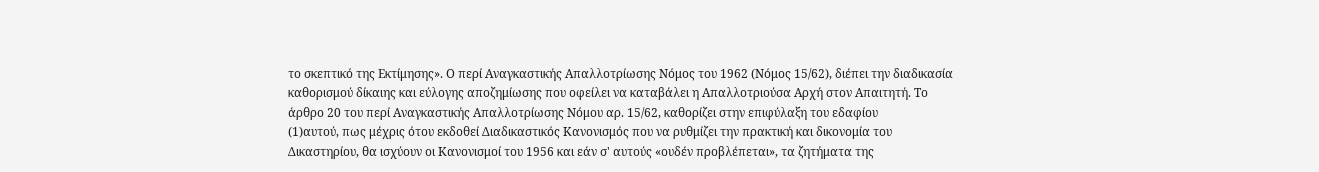το σκεπτικό της Εκτίμησης». Ο περί Αναγκαστικής Απαλλοτρίωσης Νόμος του 1962 (Νόμος 15/62), διέπει την διαδικασία καθορισμού δίκαιης και εύλογης αποζημίωσης που οφείλει να καταβάλει η Απαλλοτριούσα Αρχή στον Απαιτητή. Το άρθρο 20 του περί Αναγκαστικής Απαλλοτρίωσης Νόμου αρ. 15/62, καθορίζει στην επιφύλαξη του εδαφίου
(1)αυτού, πως μέχρις ότου εκδοθεί Διαδικαστικός Κανονισμός που να ρυθμίζει την πρακτική και δικονομία του Δικαστηρίου, θα ισχύουν οι Κανονισμοί του 1956 και εάν σ' αυτούς «ουδέν προβλέπεται», τα ζητήματα της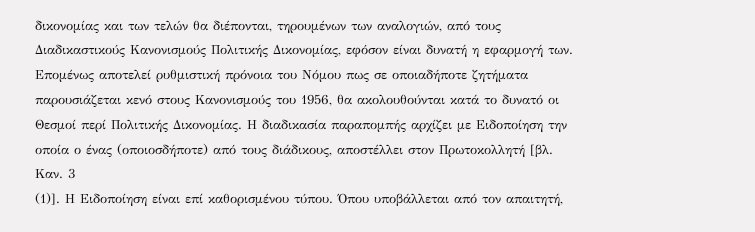δικονομίας και των τελών θα διέπονται, τηρουμένων των αναλογιών, από τους Διαδικαστικούς Κανονισμούς Πολιτικής Δικονομίας, εφόσον είναι δυνατή η εφαρμογή των. Επομένως αποτελεί ρυθμιστική πρόνοια του Νόμου πως σε οποιαδήποτε ζητήματα παρουσιάζεται κενό στους Κανονισμούς του 1956, θα ακολουθούνται κατά το δυνατό οι Θεσμοί περί Πολιτικής Δικονομίας. Η διαδικασία παραπομπής αρχίζει με Ειδοποίηση την οποία ο ένας (οποιοσδήποτε) από τους διάδικους, αποστέλλει στον Πρωτοκολλητή [βλ. Καν. 3
(1)]. Η Ειδοποίηση είναι επί καθορισμένου τύπου. Όπου υποβάλλεται από τον απαιτητή,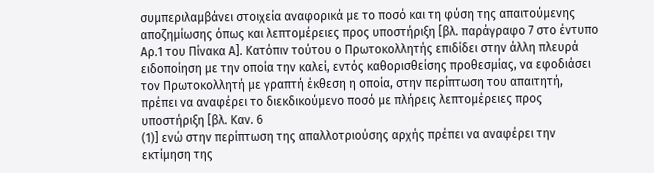συμπεριλαμβάνει στοιχεία αναφορικά με το ποσό και τη φύση της απαιτούμενης αποζημίωσης όπως και λεπτομέρειες προς υποστήριξη [βλ. παράγραφο 7 στο έντυπο Αρ.1 του Πίνακα Α]. Κατόπιν τούτου ο Πρωτοκολλητής επιδίδει στην άλλη πλευρά ειδοποίηση με την οποία την καλεί, εντός καθορισθείσης προθεσμίας, να εφοδιάσει τον Πρωτοκολλητή με γραπτή έκθεση η οποία, στην περίπτωση του απαιτητή, πρέπει να αναφέρει το διεκδικούμενο ποσό με πλήρεις λεπτομέρειες προς υποστήριξη [βλ. Καν. 6
(1)] ενώ στην περίπτωση της απαλλοτριούσης αρχής πρέπει να αναφέρει την εκτίμηση της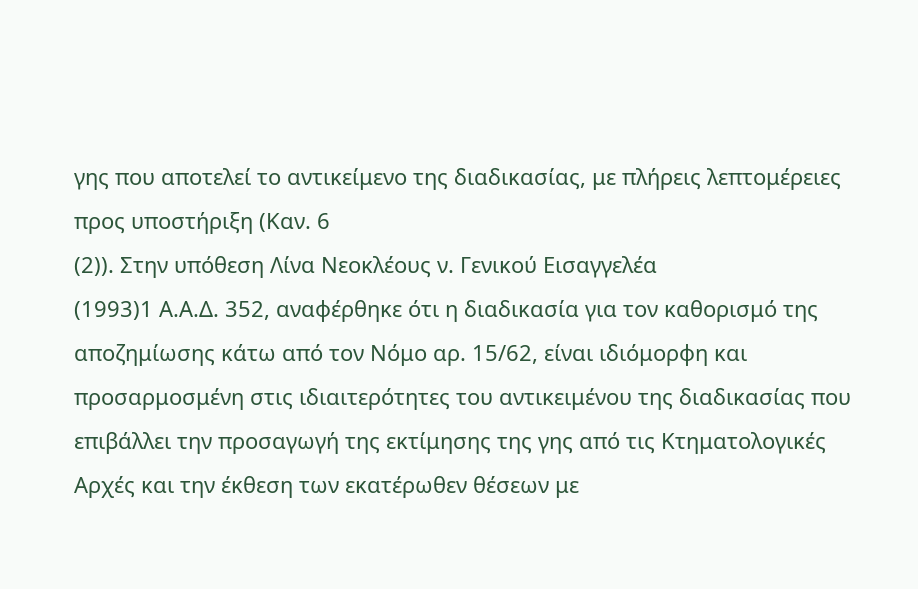γης που αποτελεί το αντικείμενο της διαδικασίας, με πλήρεις λεπτομέρειες προς υποστήριξη (Καν. 6
(2)). Στην υπόθεση Λίνα Νεοκλέους ν. Γενικού Εισαγγελέα
(1993)1 Α.Α.Δ. 352, αναφέρθηκε ότι η διαδικασία για τον καθορισμό της αποζημίωσης κάτω από τον Νόμο αρ. 15/62, είναι ιδιόμορφη και προσαρμοσμένη στις ιδιαιτερότητες του αντικειμένου της διαδικασίας που επιβάλλει την προσαγωγή της εκτίμησης της γης από τις Κτηματολογικές Αρχές και την έκθεση των εκατέρωθεν θέσεων με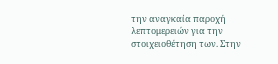την αναγκαία παροχή λεπτομερειών για την στοιχειοθέτηση των. Στην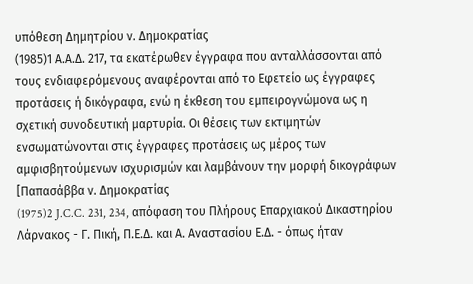υπόθεση Δημητρίου ν. Δημοκρατίας
(1985)1 Α.Α.Δ. 217, τα εκατέρωθεν έγγραφα που ανταλλάσσονται από τους ενδιαφερόμενους αναφέρονται από το Εφετείο ως έγγραφες προτάσεις ή δικόγραφα, ενώ η έκθεση του εμπειρογνώμονα ως η σχετική συνοδευτική μαρτυρία. Οι θέσεις των εκτιμητών ενσωματώνονται στις έγγραφες προτάσεις ως μέρος των αμφισβητούμενων ισχυρισμών και λαμβάνουν την μορφή δικογράφων [Παπασάββα ν. Δημοκρατίας
(1975)2 J.C.C. 231, 234, απόφαση του Πλήρους Επαρχιακού Δικαστηρίου Λάρνακος - Γ. Πική, Π.Ε.Δ. και Α. Αναστασίου Ε.Δ. - όπως ήταν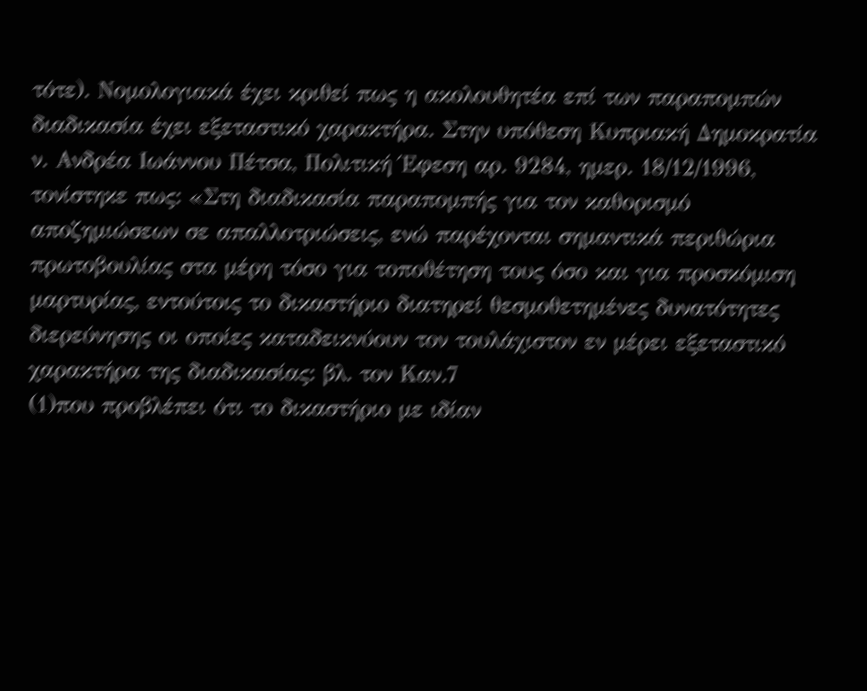τότε). Νομολογιακά έχει κριθεί πως η ακολουθητέα επί των παραπομπών διαδικασία έχει εξεταστικό χαρακτήρα. Στην υπόθεση Κυπριακή Δημοκρατία ν. Ανδρέα Ιωάννου Πέτσα, Πολιτική Έφεση αρ. 9284, ημερ. 18/12/1996, τονίστηκε πως: «Στη διαδικασία παραπομπής για τον καθορισμό αποζημιώσεων σε απαλλοτριώσεις, ενώ παρέχονται σημαντικά περιθώρια πρωτοβουλίας στα μέρη τόσο για τοποθέτηση τους όσο και για προσκόμιση μαρτυρίας, εντούτοις το δικαστήριο διατηρεί θεσμοθετημένες δυνατότητες διερεύνησης οι οποίες καταδεικνύουν τον τουλάχιστον εν μέρει εξεταστικό χαρακτήρα της διαδικασίας: βλ. τον Καν.7
(1)που προβλέπει ότι το δικαστήριο με ιδίαν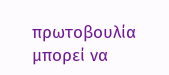πρωτοβουλία μπορεί να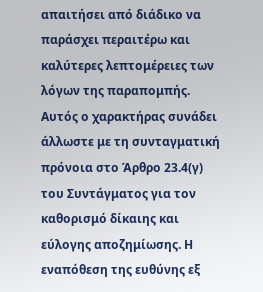απαιτήσει από διάδικο να παράσχει περαιτέρω και καλύτερες λεπτομέρειες των λόγων της παραπομπής. Αυτός ο χαρακτήρας συνάδει άλλωστε με τη συνταγματική πρόνοια στο Άρθρο 23.4(γ) του Συντάγματος για τον καθορισμό δίκαιης και εύλογης αποζημίωσης. Η εναπόθεση της ευθύνης εξ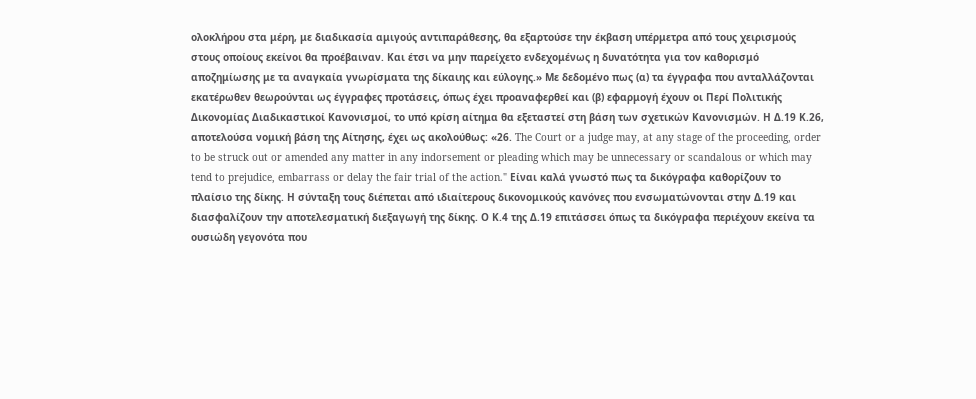ολοκλήρου στα μέρη, με διαδικασία αμιγούς αντιπαράθεσης, θα εξαρτούσε την έκβαση υπέρμετρα από τους χειρισμούς στους οποίους εκείνοι θα προέβαιναν. Και έτσι να μην παρείχετο ενδεχομένως η δυνατότητα για τον καθορισμό αποζημίωσης με τα αναγκαία γνωρίσματα της δίκαιης και εύλογης.» Με δεδομένο πως (α) τα έγγραφα που ανταλλάζονται εκατέρωθεν θεωρούνται ως έγγραφες προτάσεις, όπως έχει προαναφερθεί και (β) εφαρμογή έχουν οι Περί Πολιτικής Δικονομίας Διαδικαστικοί Κανονισμοί, το υπό κρίση αίτημα θα εξεταστεί στη βάση των σχετικών Κανονισμών. Η Δ.19 Κ.26, αποτελούσα νομική βάση της Αίτησης, έχει ως ακολούθως: «26. The Court or a judge may, at any stage of the proceeding, order to be struck out or amended any matter in any indorsement or pleading which may be unnecessary or scandalous or which may tend to prejudice, embarrass or delay the fair trial of the action." Είναι καλά γνωστό πως τα δικόγραφα καθορίζουν το πλαίσιο της δίκης. Η σύνταξη τους διέπεται από ιδιαίτερους δικονομικούς κανόνες που ενσωματώνονται στην Δ.19 και διασφαλίζουν την αποτελεσματική διεξαγωγή της δίκης. Ο Κ.4 της Δ.19 επιτάσσει όπως τα δικόγραφα περιέχουν εκείνα τα ουσιώδη γεγονότα που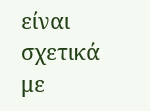είναι σχετικά με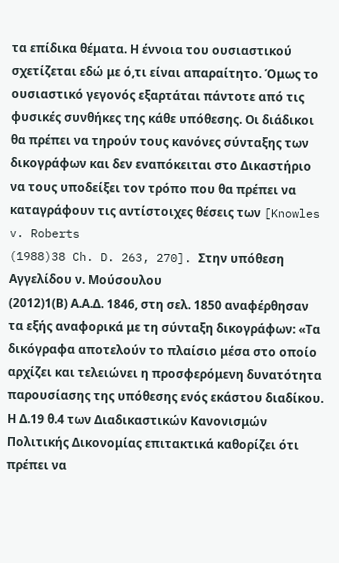τα επίδικα θέματα. Η έννοια του ουσιαστικού σχετίζεται εδώ με ό,τι είναι απαραίτητο. Όμως το ουσιαστικό γεγονός εξαρτάται πάντοτε από τις φυσικές συνθήκες της κάθε υπόθεσης. Οι διάδικοι θα πρέπει να τηρούν τους κανόνες σύνταξης των δικογράφων και δεν εναπόκειται στο Δικαστήριο να τους υποδείξει τον τρόπο που θα πρέπει να καταγράφουν τις αντίστοιχες θέσεις των [Knowles v. Roberts
(1988)38 Ch. D. 263, 270]. Στην υπόθεση Αγγελίδου ν. Μούσουλου
(2012)1(Β) Α.Α.Δ. 1846, στη σελ. 1850 αναφέρθησαν τα εξής αναφορικά με τη σύνταξη δικογράφων: «Τα δικόγραφα αποτελούν το πλαίσιο μέσα στο οποίο αρχίζει και τελειώνει η προσφερόμενη δυνατότητα παρουσίασης της υπόθεσης ενός εκάστου διαδίκου. Η Δ.19 θ.4 των Διαδικαστικών Κανονισμών Πολιτικής Δικονομίας επιτακτικά καθορίζει ότι πρέπει να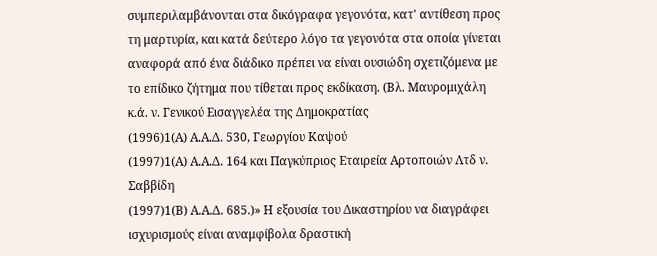συμπεριλαμβάνονται στα δικόγραφα γεγονότα, κατ' αντίθεση προς τη μαρτυρία, και κατά δεύτερο λόγο τα γεγονότα στα οποία γίνεται αναφορά από ένα διάδικο πρέπει να είναι ουσιώδη σχετιζόμενα με το επίδικο ζήτημα που τίθεται προς εκδίκαση. (Βλ. Μαυρομιχάλη κ.ά. ν. Γενικού Εισαγγελέα της Δημοκρατίας
(1996)1(Α) Α.Α.Δ. 530, Γεωργίου Καψού
(1997)1(Α) Α.Α.Δ. 164 και Παγκύπριος Εταιρεία Αρτοποιών Λτδ ν. Σαββίδη
(1997)1(Β) Α.Α.Δ. 685.)» Η εξουσία του Δικαστηρίου να διαγράφει ισχυρισμούς είναι αναμφίβολα δραστική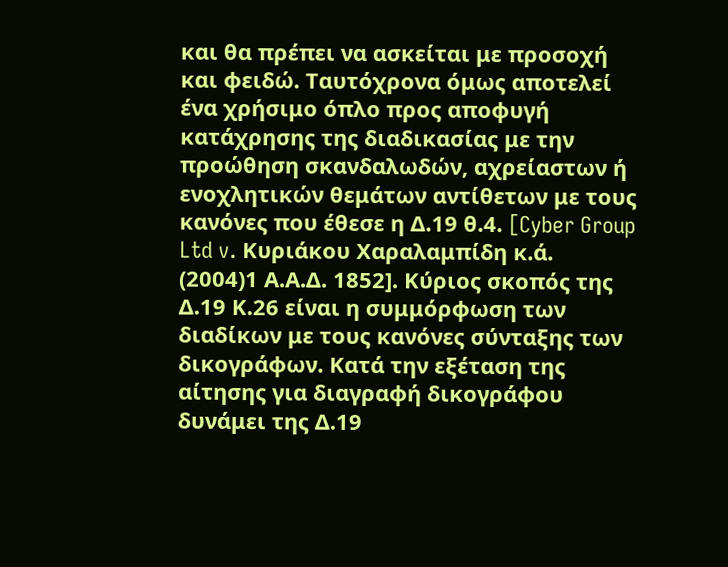και θα πρέπει να ασκείται με προσοχή και φειδώ. Ταυτόχρονα όμως αποτελεί ένα χρήσιμο όπλο προς αποφυγή κατάχρησης της διαδικασίας με την προώθηση σκανδαλωδών, αχρείαστων ή ενοχλητικών θεμάτων αντίθετων με τους κανόνες που έθεσε η Δ.19 θ.4. [Cyber Group Ltd v. Κυριάκου Χαραλαμπίδη κ.ά.
(2004)1 Α.Α.Δ. 1852]. Κύριος σκοπός της Δ.19 Κ.26 είναι η συμμόρφωση των διαδίκων με τους κανόνες σύνταξης των δικογράφων. Κατά την εξέταση της αίτησης για διαγραφή δικογράφου δυνάμει της Δ.19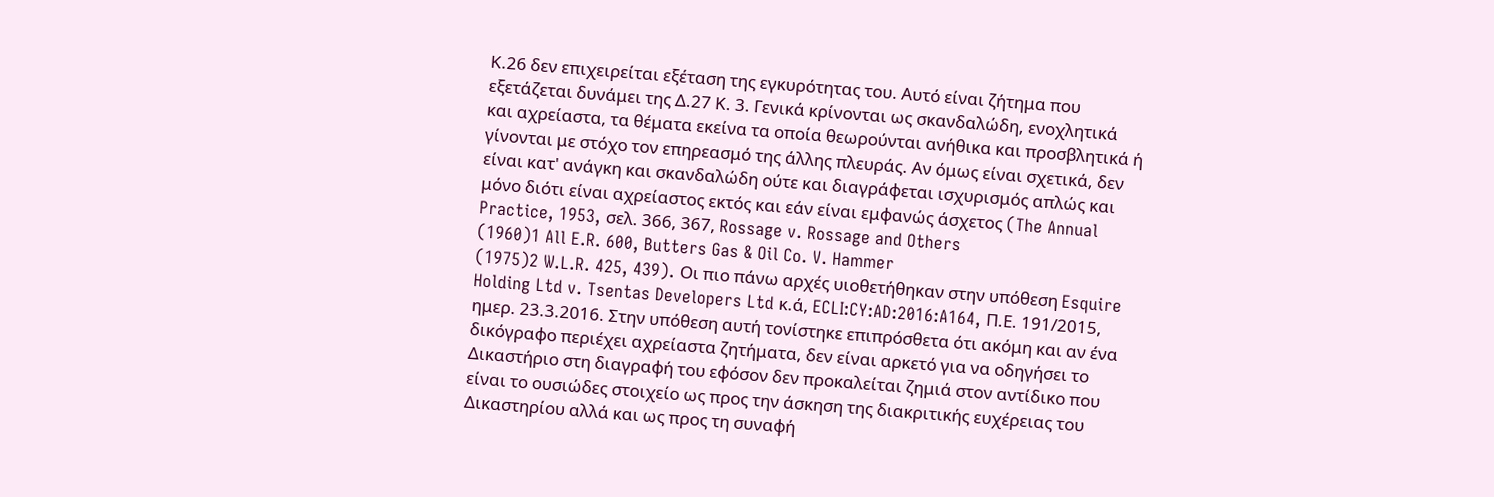Κ.26 δεν επιχειρείται εξέταση της εγκυρότητας του. Αυτό είναι ζήτημα που εξετάζεται δυνάμει της Δ.27 Κ. 3. Γενικά κρίνονται ως σκανδαλώδη, ενοχλητικά και αχρείαστα, τα θέματα εκείνα τα οποία θεωρούνται ανήθικα και προσβλητικά ή γίνονται με στόχο τον επηρεασμό της άλλης πλευράς. Αν όμως είναι σχετικά, δεν είναι κατ' ανάγκη και σκανδαλώδη ούτε και διαγράφεται ισχυρισμός απλώς και μόνο διότι είναι αχρείαστος εκτός και εάν είναι εμφανώς άσχετος (The Annual Practice, 1953, σελ. 366, 367, Rossage v. Rossage and Others
(1960)1 All E.R. 600, Butters Gas & Oil Co. V. Hammer
(1975)2 W.L.R. 425, 439). Οι πιο πάνω αρχές υιοθετήθηκαν στην υπόθεση Esquire Holding Ltd v. Tsentas Developers Ltd κ.ά, ECLI:CY:AD:2016:A164, Π.Ε. 191/2015, ημερ. 23.3.2016. Στην υπόθεση αυτή τονίστηκε επιπρόσθετα ότι ακόμη και αν ένα δικόγραφο περιέχει αχρείαστα ζητήματα, δεν είναι αρκετό για να οδηγήσει το Δικαστήριο στη διαγραφή του εφόσον δεν προκαλείται ζημιά στον αντίδικο που είναι το ουσιώδες στοιχείο ως προς την άσκηση της διακριτικής ευχέρειας του Δικαστηρίου αλλά και ως προς τη συναφή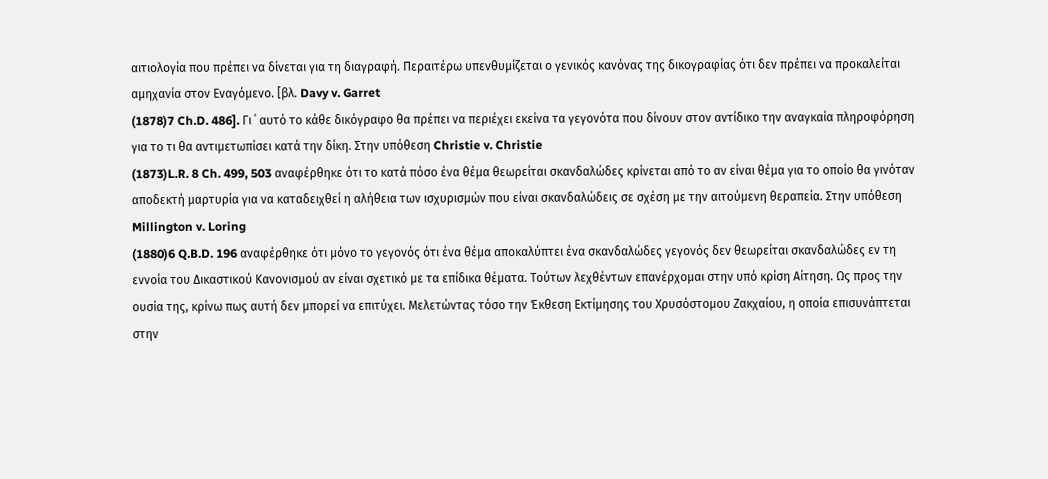αιτιολογία που πρέπει να δίνεται για τη διαγραφή. Περαιτέρω υπενθυμίζεται ο γενικός κανόνας της δικογραφίας ότι δεν πρέπει να προκαλείται αμηχανία στον Εναγόμενο. [βλ. Davy v. Garret
(1878)7 Ch.D. 486]. Γι ΄ αυτό το κάθε δικόγραφο θα πρέπει να περιέχει εκείνα τα γεγονότα που δίνουν στον αντίδικο την αναγκαία πληροφόρηση για το τι θα αντιμετωπίσει κατά την δίκη. Στην υπόθεση Christie v. Christie
(1873)L.R. 8 Ch. 499, 503 αναφέρθηκε ότι το κατά πόσο ένα θέμα θεωρείται σκανδαλώδες κρίνεται από το αν είναι θέμα για το οποίο θα γινόταν αποδεκτή μαρτυρία για να καταδειχθεί η αλήθεια των ισχυρισμών που είναι σκανδαλώδεις σε σχέση με την αιτούμενη θεραπεία. Στην υπόθεση Millington v. Loring
(1880)6 Q.B.D. 196 αναφέρθηκε ότι μόνο το γεγονός ότι ένα θέμα αποκαλύπτει ένα σκανδαλώδες γεγονός δεν θεωρείται σκανδαλώδες εν τη εννοία του Δικαστικού Κανονισμού αν είναι σχετικό με τα επίδικα θέματα. Τούτων λεχθέντων επανέρχομαι στην υπό κρίση Αίτηση. Ως προς την ουσία της, κρίνω πως αυτή δεν μπορεί να επιτύχει. Μελετώντας τόσο την Έκθεση Εκτίμησης του Χρυσόστομου Ζακχαίου, η οποία επισυνάπτεται στην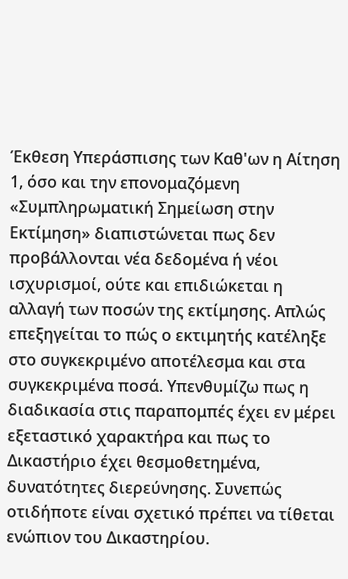Έκθεση Υπεράσπισης των Καθ'ων η Αίτηση 1, όσο και την επονομαζόμενη «Συμπληρωματική Σημείωση στην Εκτίμηση» διαπιστώνεται πως δεν προβάλλονται νέα δεδομένα ή νέοι ισχυρισμοί, ούτε και επιδιώκεται η αλλαγή των ποσών της εκτίμησης. Απλώς επεξηγείται το πώς ο εκτιμητής κατέληξε στο συγκεκριμένο αποτέλεσμα και στα συγκεκριμένα ποσά. Υπενθυμίζω πως η διαδικασία στις παραπομπές έχει εν μέρει εξεταστικό χαρακτήρα και πως το Δικαστήριο έχει θεσμοθετημένα, δυνατότητες διερεύνησης. Συνεπώς οτιδήποτε είναι σχετικό πρέπει να τίθεται ενώπιον του Δικαστηρίου.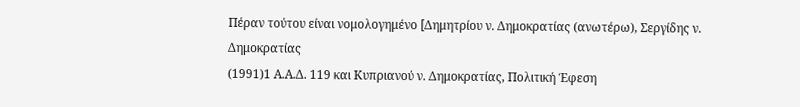Πέραν τούτου είναι νομολογημένο [Δημητρίου ν. Δημοκρατίας (ανωτέρω), Σεργίδης ν. Δημοκρατίας
(1991)1 Α.Α.Δ. 119 και Κυπριανού ν. Δημοκρατίας, Πολιτική Έφεση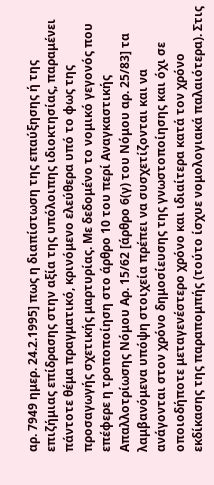αρ. 7949 ημερ. 24.2.1995] πως η διαπίστωση της επαύξησης ή της επιζήμιας επίδρασης στην αξία της υπόλοιπης ιδιοκτησίας, παραμένει πάντοτε θέμα πραγματικό, κρινόμενο ελεύθερα υπό το φως της προσαγωγής σχετικής μαρτυρίας. Με δεδομένο το νομικό γεγονός που επέφερε η τροποποίηση στο άρθρο 10 του περί Αναγκαστικής Απαλλοτρίωσης Νόμου Αρ. 15/62 [άρθρο 6(γ) του Νόμου αρ. 25/83] τα λαμβανόμενα υπόψη στοιχεία πρέπει να συσχετίζονται και να ανάγονται στον χρόνο δημοσίευσης της γνωστοποίησης και όχι σε οποιοδήποτε μεταγενέστερο χρόνο και ιδιαίτερα κατά τον χρόνο εκδίκασης της παραπομπής (τούτο ίσχυε νομολογιακά παλαιότερα). Στις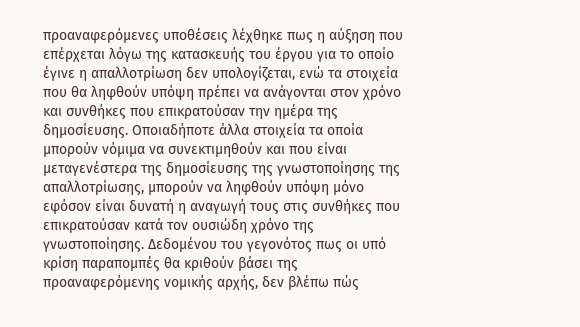προαναφερόμενες υποθέσεις λέχθηκε πως η αύξηση που επέρχεται λόγω της κατασκευής του έργου για το οποίο έγινε η απαλλοτρίωση δεν υπολογίζεται, ενώ τα στοιχεία που θα ληφθούν υπόψη πρέπει να ανάγονται στον χρόνο και συνθήκες που επικρατούσαν την ημέρα της δημοσίευσης. Οποιαδήποτε άλλα στοιχεία τα οποία μπορούν νόμιμα να συνεκτιμηθούν και που είναι μεταγενέστερα της δημοσίευσης της γνωστοποίησης της απαλλοτρίωσης, μπορούν να ληφθούν υπόψη μόνο εφόσον είναι δυνατή η αναγωγή τους στις συνθήκες που επικρατούσαν κατά τον ουσιώδη χρόνο της γνωστοποίησης. Δεδομένου του γεγονότος πως οι υπό κρίση παραπομπές θα κριθούν βάσει της προαναφερόμενης νομικής αρχής, δεν βλέπω πώς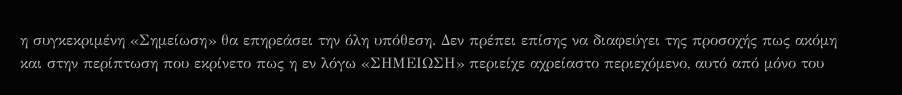η συγκεκριμένη «Σημείωση» θα επηρεάσει την όλη υπόθεση. Δεν πρέπει επίσης να διαφεύγει της προσοχής πως ακόμη και στην περίπτωση που εκρίνετο πως η εν λόγω «ΣΗΜΕΙΩΣΗ» περιείχε αχρείαστο περιεχόμενο, αυτό από μόνο του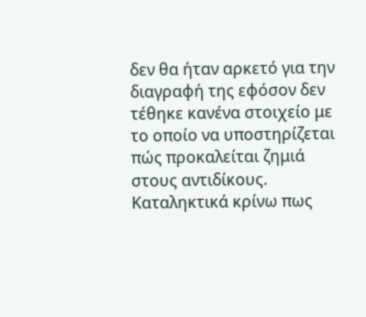δεν θα ήταν αρκετό για την διαγραφή της εφόσον δεν τέθηκε κανένα στοιχείο με το οποίο να υποστηρίζεται πώς προκαλείται ζημιά στους αντιδίκους. Καταληκτικά κρίνω πως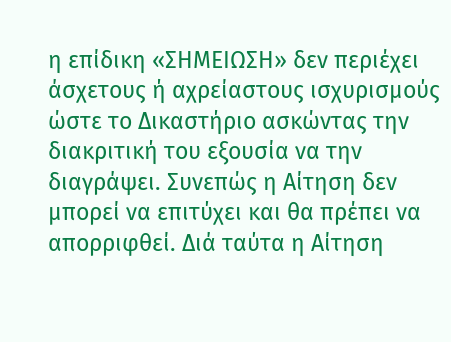η επίδικη «ΣΗΜΕΙΩΣΗ» δεν περιέχει άσχετους ή αχρείαστους ισχυρισμούς ώστε το Δικαστήριο ασκώντας την διακριτική του εξουσία να την διαγράψει. Συνεπώς η Αίτηση δεν μπορεί να επιτύχει και θα πρέπει να απορριφθεί. Διά ταύτα η Αίτηση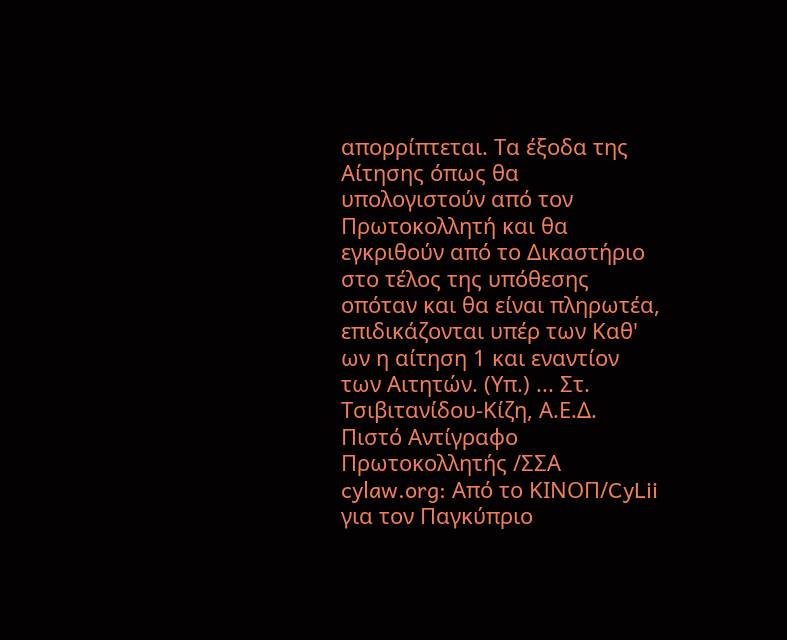απορρίπτεται. Τα έξοδα της Αίτησης όπως θα υπολογιστούν από τον Πρωτοκολλητή και θα εγκριθούν από το Δικαστήριο στο τέλος της υπόθεσης οπόταν και θα είναι πληρωτέα, επιδικάζονται υπέρ των Καθ' ων η αίτηση 1 και εναντίον των Αιτητών. (Υπ.) ... Στ. Τσιβιτανίδου-Κίζη, Α.Ε.Δ. Πιστό Αντίγραφο Πρωτοκολλητής /ΣΣΑ cylaw.org: Από το ΚΙΝOΠ/CyLii για τον Παγκύπριο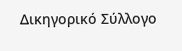Δικηγορικό Σύλλογο